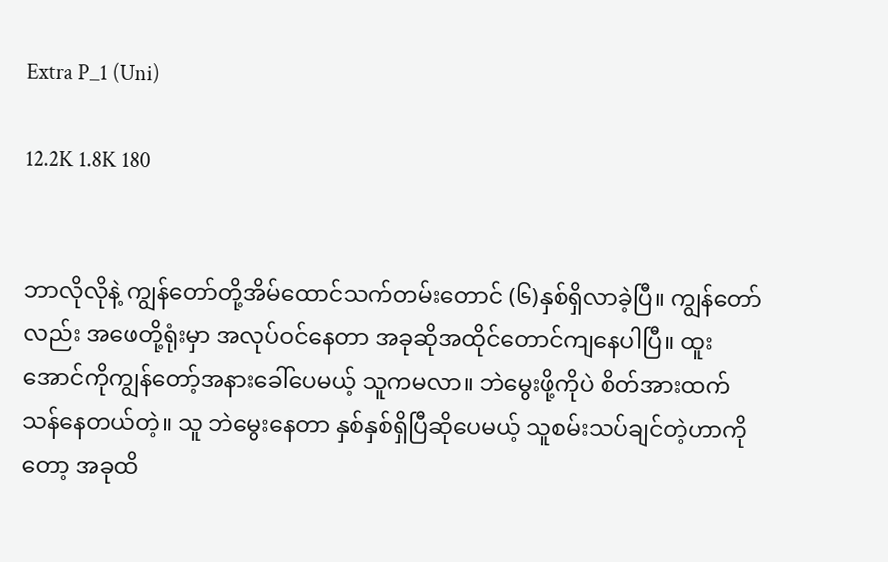Extra P_1 (Uni)

12.2K 1.8K 180


ဘာလိုလိုနဲ့ ကျွန်တော်တို့အိမ်ထောင်သက်တမ်းတောင် (၆)နှစ်ရှိလာခဲ့ပြီ။ ကျွန်တော်လည်း အဖေတို့ရုံးမှာ အလုပ်ဝင်နေတာ အခုဆိုအထိုင်တောင်ကျနေပါပြီ။ ထူးအောင်ကိုကျွန်တော့်အနားခေါ်ပေမယ့် သူကမလာ။ ဘဲမွေးဖို့ကိုပဲ စိတ်အားထက်သန်နေတယ်တဲ့။ သူ ဘဲမွေးနေတာ နှစ်နှစ်ရှိပြီဆိုပေမယ့် သူစမ်းသပ်ချင်တဲ့ဟာကိုတော့ အခုထိ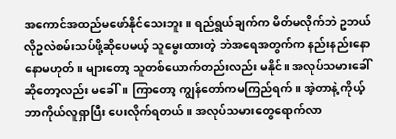အကောင်အထည်မဖော်နိုင်သေးဘူး။ ရည်ရွယ်ချက်က မိတ်မလိုက်ဘဲ ဥဘယ်လိုဥလဲစမ်းသပ်ဖို့ဆိုပေမယ့် သူမွေးထားတဲ့ ဘဲအရေအတွက်က နည်းနည်းနောနောမဟုတ်။ များတော့ သူတစ်ယောက်တည်းလည်း မနိုင်။ အလုပ်သမားခေါ်ဆိုတော့လည်း မခေါ်။ ကြာတော့ ကျွန်တော်ကမကြည်ရက်။ အဲ့တာနဲ့ ကိုယ့်ဘာကိုယ်လူရှာပြီး ပေးလိုက်ရတယ်။ အလုပ်သမားတွေရောက်လာ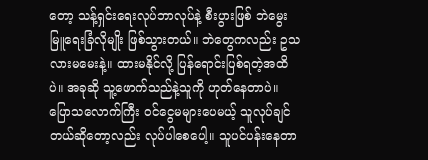တော့ သန့်ရှင်းရေးလုပ်ဘာလုပ်နဲ့ စီးပွားဖြစ် ဘဲမွေးမြူရေးခြံလိုမျိုး ဖြစ်သွားတယ်။ ဘဲတွေကလည်း ဥသလားမမေးနဲ့။ ထားမနိုင်လို့ ပြန်ရောင်းပြစ်ရတဲ့အထိပဲ။ အခုဆို သူ့ဖောက်သည်နဲ့သူကို ဟုတ်နေတာပဲ။ ပြောသလောက်ကြီး ဝင်ငွေမများပေမယ့် သူလုပ်ချင်တယ်ဆိုတော့လည်း လုပ်ပါစေပေါ့။ သူပင်ပန်းနေတာ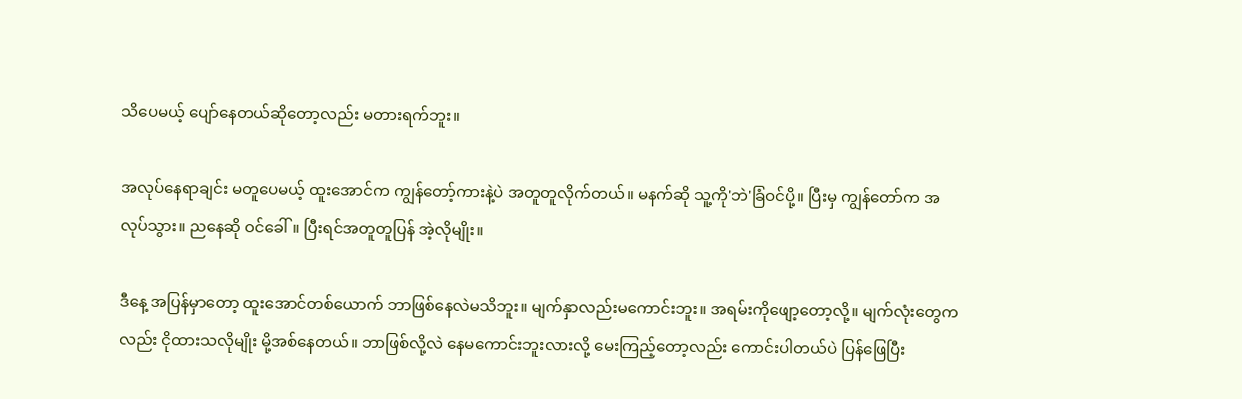သိပေမယ့် ပျော်နေတယ်ဆိုတော့လည်း မတားရက်ဘူး။

အလုပ်နေရာချင်း မတူပေမယ့် ထူးအောင်က ကျွန်တော့်ကားနဲ့ပဲ အတူတူလိုက်တယ်။ မနက်ဆို သူ့ကို'ဘဲ'ခြံဝင်ပို့။ ပြီးမှ ကျွန်တော်က အလုပ်သွား။ ညနေဆို ဝင်ခေါ်။ ပြီးရင်အတူတူပြန် အဲ့လိုမျိုး။

ဒီနေ့ အပြန်မှာတော့ ထူးအောင်တစ်ယောက် ဘာဖြစ်နေလဲမသိဘူး။ မျက်နှာလည်းမကောင်းဘူး။ အရမ်းကိုဖျော့တော့လို့။ မျက်လုံးတွေကလည်း ငိုထားသလိုမျိုး မို့အစ်နေတယ်။ ဘာဖြစ်လို့လဲ နေမကောင်းဘူးလားလို့ မေးကြည့်တော့လည်း ကောင်းပါတယ်ပဲ ပြန်ဖြေပြီး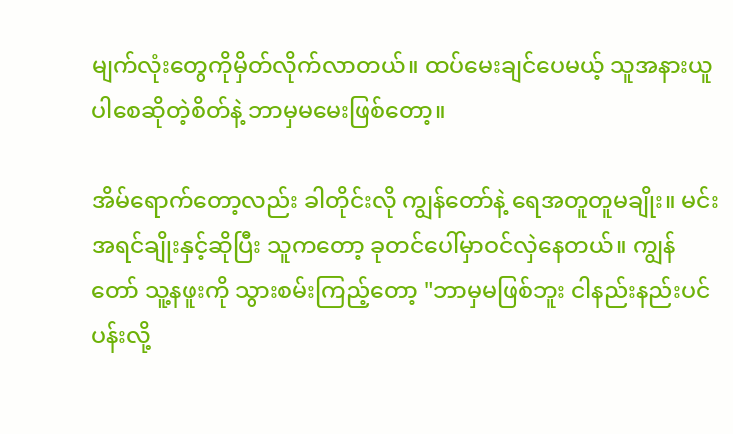မျက်လုံးတွေကိုမှိတ်လိုက်လာတယ်။ ထပ်မေးချင်ပေမယ့် သူအနားယူပါစေဆိုတဲ့စိတ်နဲ့ ဘာမှမမေးဖြစ်တော့။

အိမ်ရောက်တော့လည်း ခါတိုင်းလို ကျွန်တော်နဲ့ ရေအတူတူမချိုး။ မင်းအရင်ချိုးနှင့်ဆိုပြီး သူကတော့ ခုတင်ပေါ်မှာဝင်လှဲနေတယ်။ ကျွန်တော် သူ့နဖူးကို သွားစမ်းကြည့်တော့ "ဘာမှမဖြစ်ဘူး ငါနည်းနည်းပင်ပန်းလို့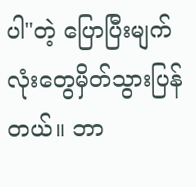ပါ"တဲ့ ပြောပြီးမျက်လုံးတွေမှိတ်သွားပြန်တယ်။ ဘာ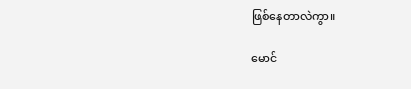ဖြစ်နေတာလဲကွာ။

မောင်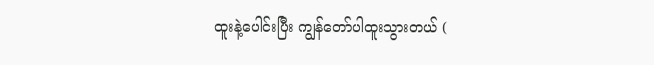ထူးနဲ့ပေါင်းပြီး ကျွန်တော်ပါထူးသွားတယ် (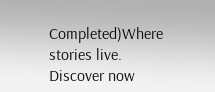Completed)Where stories live. Discover now